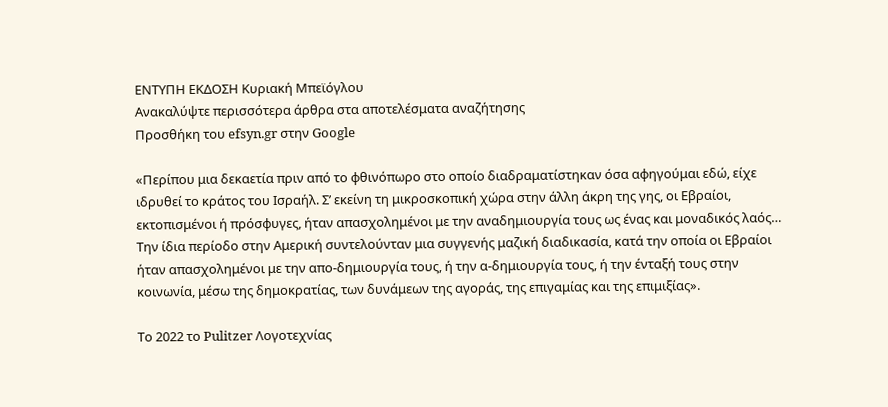ΕΝΤΥΠΗ ΕΚΔΟΣΗ Κυριακή Μπεϊόγλου
Ανακαλύψτε περισσότερα άρθρα στα αποτελέσματα αναζήτησης
Προσθήκη του efsyn.gr στην Google

«Περίπου μια δεκαετία πριν από το φθινόπωρο στο οποίο διαδραματίστηκαν όσα αφηγούμαι εδώ, είχε ιδρυθεί το κράτος του Ισραήλ. Σ’ εκείνη τη μικροσκοπική χώρα στην άλλη άκρη της γης, οι Εβραίοι, εκτοπισμένοι ή πρόσφυγες, ήταν απασχολημένοι με την αναδημιουργία τους ως ένας και μοναδικός λαός… Την ίδια περίοδο στην Αμερική συντελούνταν μια συγγενής μαζική διαδικασία, κατά την οποία οι Εβραίοι ήταν απασχολημένοι με την απο-δημιουργία τους, ή την α-δημιουργία τους, ή την ένταξή τους στην κοινωνία, μέσω της δημοκρατίας, των δυνάμεων της αγοράς, της επιγαμίας και της επιμιξίας».

Το 2022 το Pulitzer Λογοτεχνίας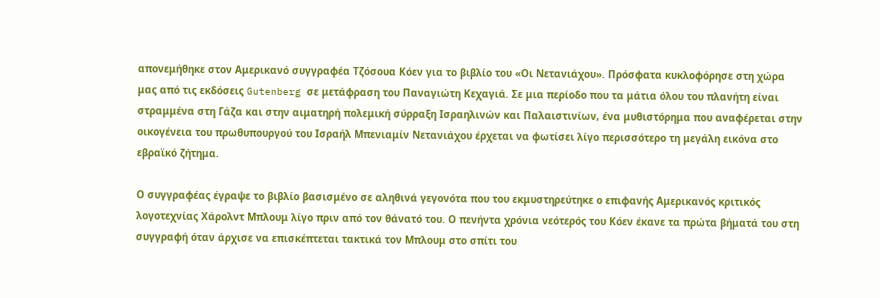απονεμήθηκε στον Αμερικανό συγγραφέα Τζόσουα Κόεν για το βιβλίο του «Οι Νετανιάχου». Πρόσφατα κυκλοφόρησε στη χώρα μας από τις εκδόσεις Gutenberg σε μετάφραση του Παναγιώτη Κεχαγιά. Σε μια περίοδο που τα μάτια όλου του πλανήτη είναι στραμμένα στη Γάζα και στην αιματηρή πολεμική σύρραξη Ισραηλινών και Παλαιστινίων, ένα μυθιστόρημα που αναφέρεται στην οικογένεια του πρωθυπουργού του Ισραήλ Μπενιαμίν Νετανιάχου έρχεται να φωτίσει λίγο περισσότερο τη μεγάλη εικόνα στο εβραϊκό ζήτημα.

Ο συγγραφέας έγραψε το βιβλίο βασισμένο σε αληθινά γεγονότα που του εκμυστηρεύτηκε ο επιφανής Αμερικανός κριτικός λογοτεχνίας Χάρολντ Μπλουμ λίγο πριν από τον θάνατό του. Ο πενήντα χρόνια νεότερός του Κόεν έκανε τα πρώτα βήματά του στη συγγραφή όταν άρχισε να επισκέπτεται τακτικά τον Μπλουμ στο σπίτι του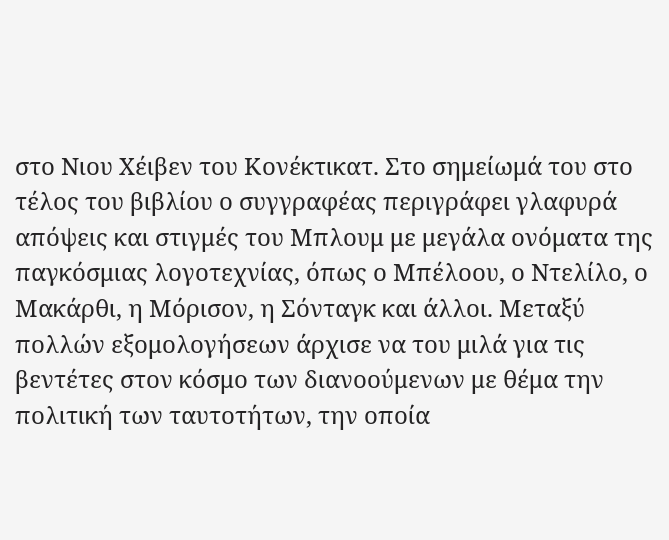στο Νιου Χέιβεν του Κονέκτικατ. Στο σημείωμά του στο τέλος του βιβλίου ο συγγραφέας περιγράφει γλαφυρά απόψεις και στιγμές του Μπλουμ με μεγάλα ονόματα της παγκόσμιας λογοτεχνίας, όπως ο Μπέλοου, ο Ντελίλο, ο Μακάρθι, η Μόρισον, η Σόνταγκ και άλλοι. Μεταξύ πολλών εξομολογήσεων άρχισε να του μιλά για τις βεντέτες στον κόσμο των διανοούμενων με θέμα την πολιτική των ταυτοτήτων, την οποία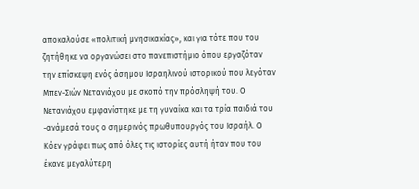αποκαλούσε «πολιτική μνησικακίας», και για τότε που του ζητήθηκε να οργανώσει στο πανεπιστήμιο όπου εργαζόταν την επίσκεψη ενός άσημου Ισραηλινού ιστορικού που λεγόταν Μπεν-Σιών Νετανιάχου με σκοπό την πρόσληψή του. Ο Νετανιάχου εμφανίστηκε με τη γυναίκα και τα τρία παιδιά του -ανάμεσά τους ο σημερινός πρωθυπουργός του Ισραήλ. Ο Κόεν γράφει πως από όλες τις ιστορίες αυτή ήταν που του έκανε μεγαλύτερη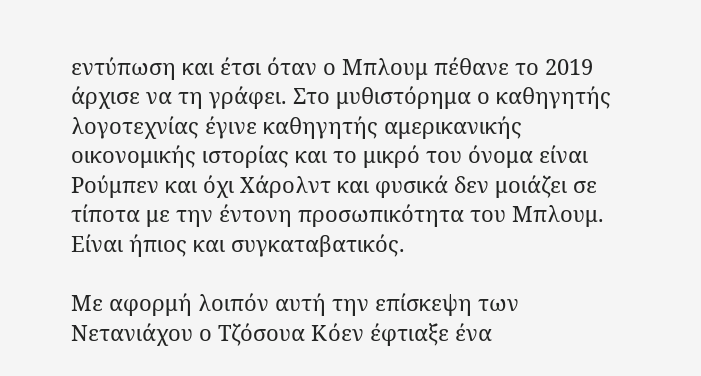εντύπωση και έτσι όταν ο Μπλουμ πέθανε το 2019 άρχισε να τη γράφει. Στο μυθιστόρημα ο καθηγητής λογοτεχνίας έγινε καθηγητής αμερικανικής οικονομικής ιστορίας και το μικρό του όνομα είναι Ρούμπεν και όχι Χάρολντ και φυσικά δεν μοιάζει σε τίποτα με την έντονη προσωπικότητα του Μπλουμ. Είναι ήπιος και συγκαταβατικός.

Με αφορμή λοιπόν αυτή την επίσκεψη των Νετανιάχου ο Τζόσουα Κόεν έφτιαξε ένα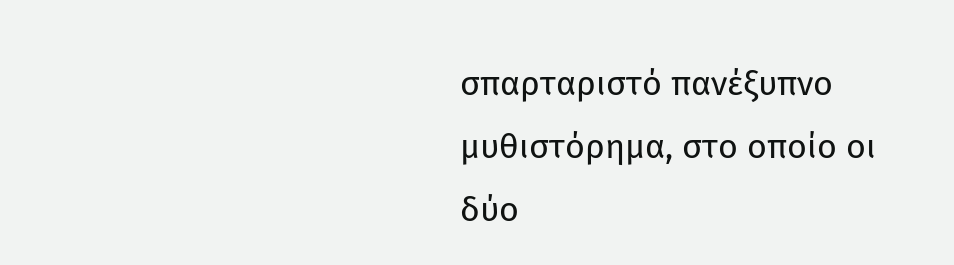σπαρταριστό πανέξυπνο μυθιστόρημα, στο οποίο οι δύο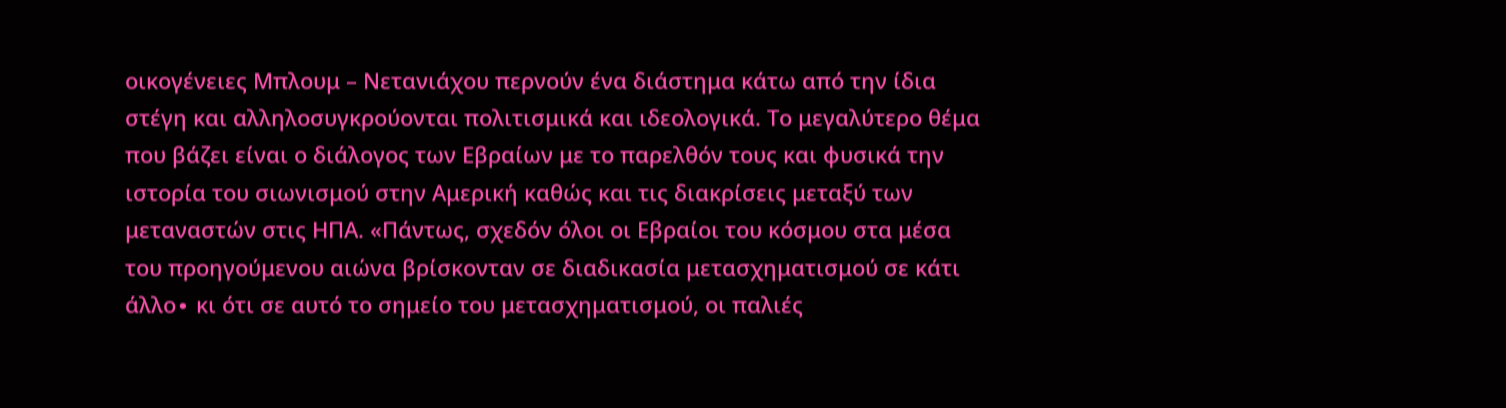οικογένειες Μπλουμ – Νετανιάχου περνούν ένα διάστημα κάτω από την ίδια στέγη και αλληλοσυγκρούονται πολιτισμικά και ιδεολογικά. Το μεγαλύτερο θέμα που βάζει είναι ο διάλογος των Εβραίων με το παρελθόν τους και φυσικά την ιστορία του σιωνισμού στην Αμερική καθώς και τις διακρίσεις μεταξύ των μεταναστών στις ΗΠΑ. «Πάντως, σχεδόν όλοι οι Εβραίοι του κόσμου στα μέσα του προηγούμενου αιώνα βρίσκονταν σε διαδικασία μετασχηματισμού σε κάτι άλλο∙ κι ότι σε αυτό το σημείο του μετασχηματισμού, οι παλιές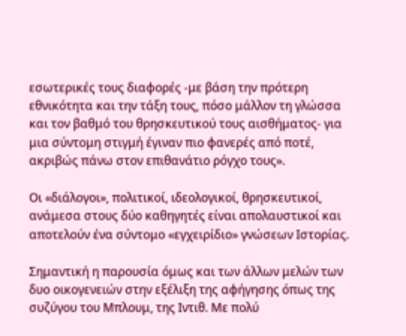εσωτερικές τους διαφορές -με βάση την πρότερη εθνικότητα και την τάξη τους, πόσο μάλλον τη γλώσσα και τον βαθμό του θρησκευτικού τους αισθήματος- για μια σύντομη στιγμή έγιναν πιο φανερές από ποτέ, ακριβώς πάνω στον επιθανάτιο ρόγχο τους».

Οι «διάλογοι», πολιτικοί, ιδεολογικοί, θρησκευτικοί, ανάμεσα στους δύο καθηγητές είναι απολαυστικοί και αποτελούν ένα σύντομο «εγχειρίδιο» γνώσεων Ιστορίας.

Σημαντική η παρουσία όμως και των άλλων μελών των δυο οικογενειών στην εξέλιξη της αφήγησης όπως της συζύγου του Μπλουμ, της Ιντιθ. Με πολύ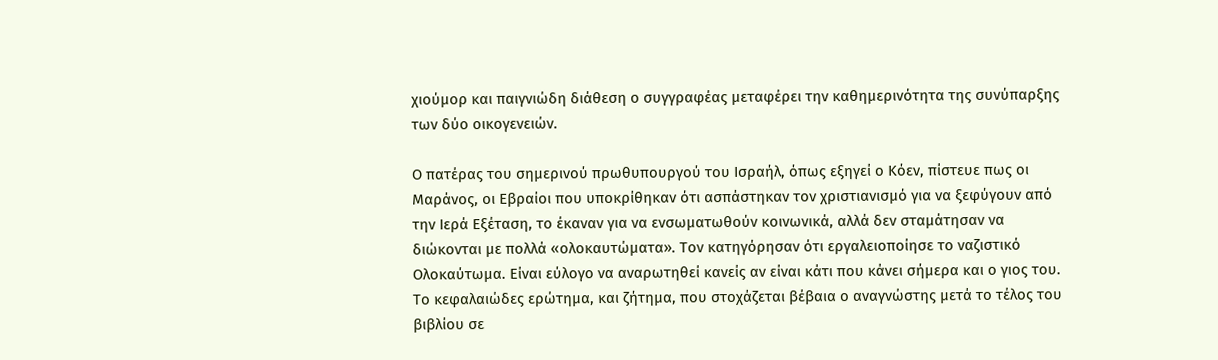χιούμορ και παιγνιώδη διάθεση ο συγγραφέας μεταφέρει την καθημερινότητα της συνύπαρξης των δύο οικογενειών.

Ο πατέρας του σημερινού πρωθυπουργού του Ισραήλ, όπως εξηγεί ο Κόεν, πίστευε πως οι Μαράνος, οι Εβραίοι που υποκρίθηκαν ότι ασπάστηκαν τον χριστιανισμό για να ξεφύγουν από την Ιερά Εξέταση, το έκαναν για να ενσωματωθούν κοινωνικά, αλλά δεν σταμάτησαν να διώκονται με πολλά «ολοκαυτώματα». Τον κατηγόρησαν ότι εργαλειοποίησε το ναζιστικό Ολοκαύτωμα. Είναι εύλογο να αναρωτηθεί κανείς αν είναι κάτι που κάνει σήμερα και ο γιος του. Το κεφαλαιώδες ερώτημα, και ζήτημα, που στοχάζεται βέβαια ο αναγνώστης μετά το τέλος του βιβλίου σε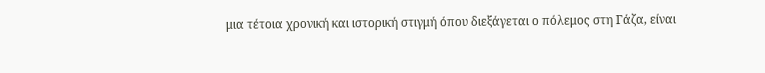μια τέτοια χρονική και ιστορική στιγμή όπου διεξάγεται ο πόλεμος στη Γάζα, είναι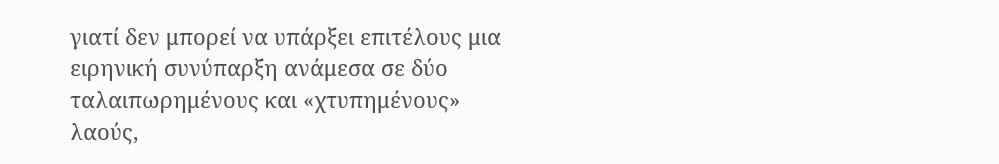γιατί δεν μπορεί να υπάρξει επιτέλους μια ειρηνική συνύπαρξη ανάμεσα σε δύο ταλαιπωρημένους και «χτυπημένους» λαούς,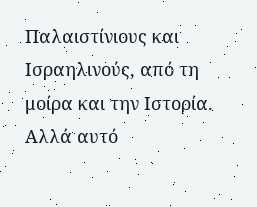Παλαιστίνιους και Ισραηλινούς, από τη μοίρα και την Ιστορία. Αλλά αυτό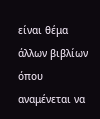είναι θέμα άλλων βιβλίων όπου αναμένεται να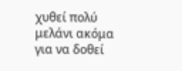χυθεί πολύ μελάνι ακόμα για να δοθεί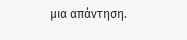μια απάντηση.